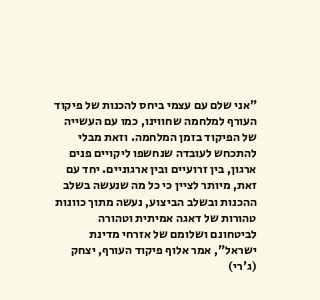"אני שלם עם עצמי ביחס להכנות של פיקוד העורף למלחמה שחווינו, כמו עם העשייה של הפיקוד בזמן המלחמה. וזאת מבלי להתכחש לעובדה שנחשפו ליקויים פנים ארגון, בין זרועיים ובין ארגוניים. יחד עם זאת, מיותר לציין כי כל מה שנעשה בשלב ההכנות ובשלב הביצוע, נעשה מתוך כוונות טהורות של דאגה אמיתית וטהורה לביטחונם ושלומם של אזרחי מדינת ישראל", אמר אלוף פיקוד העורף, יצחק (ג'רי)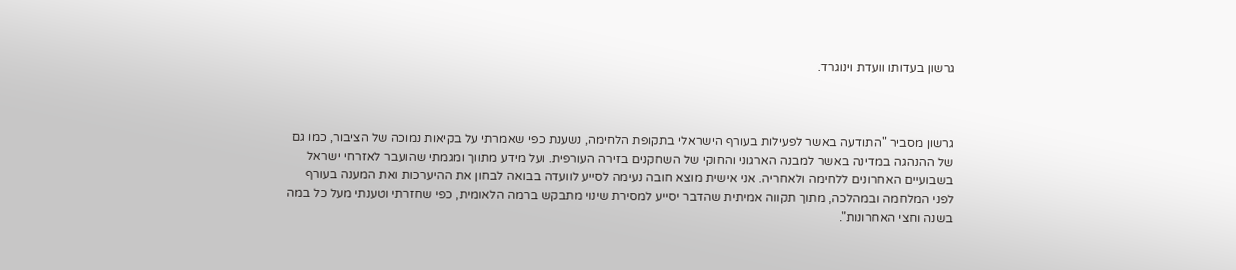גרשון בעדותו וועדת וינוגרד.



גרשון מסביר "התודעה באשר לפעילות בעורף הישראלי בתקופת הלחימה, נשענת כפי שאמרתי על בקיאות נמוכה של הציבור, כמו גם של ההנהגה במדינה באשר למבנה הארגוני והחוקי של השחקנים בזירה העורפית. ועל מידע מתווך ומגמתי שהועבר לאזרחי ישראל בשבועיים האחרונים ללחימה ולאחריה. אני אישית מוצא חובה נעימה לסייע לוועדה בבואה לבחון את ההיערכות ואת המענה בעורף לפני המלחמה ובמהלכה, מתוך תקווה אמיתית שהדבר יסייע למסירת שינוי מתבקש ברמה הלאומית, כפי שחזרתי וטענתי מעל כל במה בשנה וחצי האחרונות".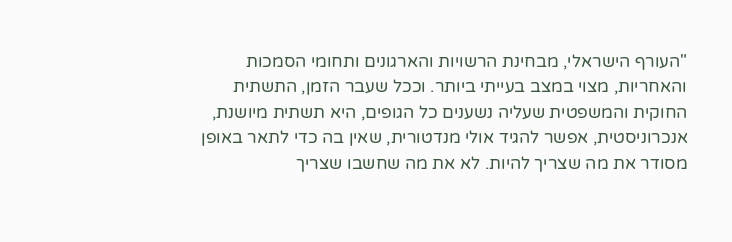"העורף הישראלי, מבחינת הרשויות והארגונים ותחומי הסמכות והאחריות, מצוי במצב בעייתי ביותר. וככל שעבר הזמן, התשתית החוקית והמשפטית שעליה נשענים כל הגופים, היא תשתית מיושנת, אנכרוניסטית, אפשר להגיד אולי מנדטורית, שאין בה כדי לתאר באופן מסודר את מה שצריך להיות. לא את מה שחשבו שצריך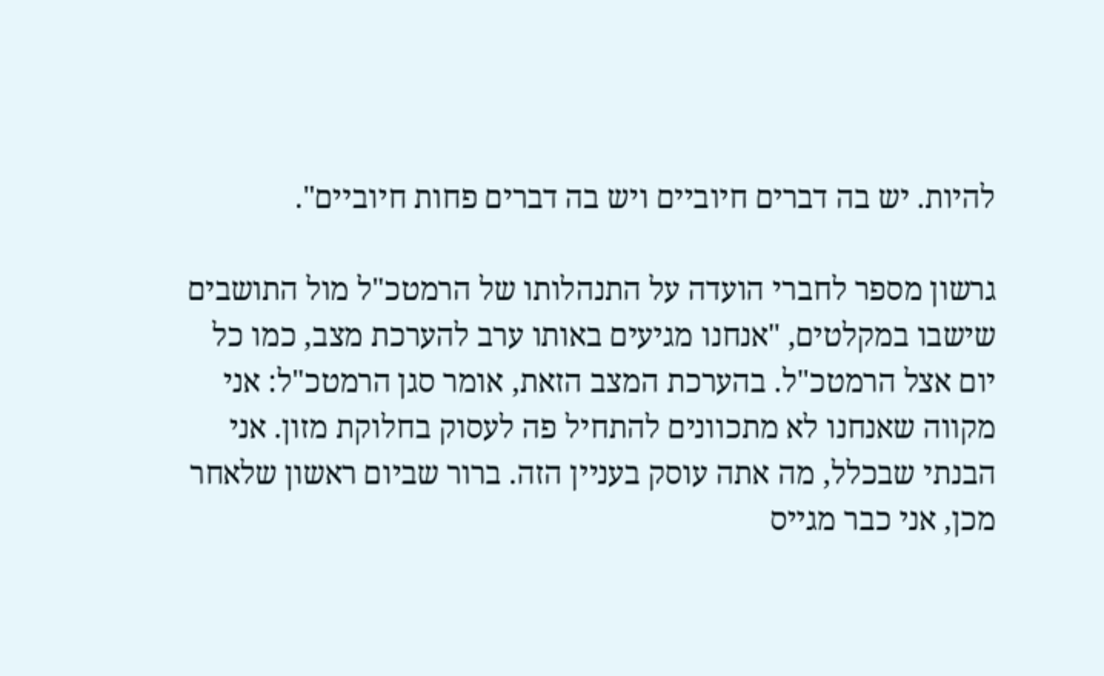להיות. יש בה דברים חיוביים ויש בה דברים פחות חיוביים".

גרשון מספר לחברי הועדה על התנהלותו של הרמטכ"ל מול התושבים שישבו במקלטים, "אנחנו מגיעים באותו ערב להערכת מצב, כמו כל יום אצל הרמטכ"ל. בהערכת המצב הזאת, אומר סגן הרמטכ"ל: אני מקווה שאנחנו לא מתכוונים להתחיל פה לעסוק בחלוקת מזון. אני הבנתי שבכלל, מה אתה עוסק בעניין הזה. ברור שביום ראשון שלאחר מכן, אני כבר מגייס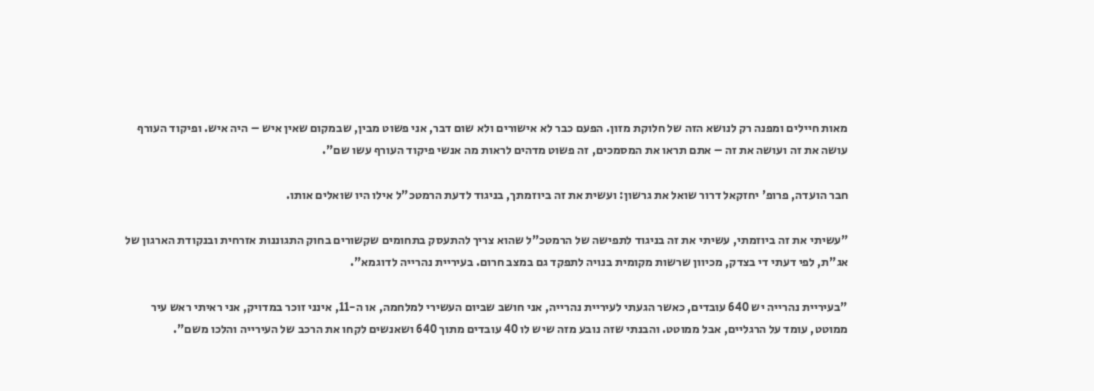מאות חיילים ומפנה רק לנושא הזה של חלוקת מזון. הפעם כבר לא אישורים ולא שום דבר, אני פשוט מבין, שבמקום שאין איש – היה איש. ופיקוד העורף עושה את זה ועושה את זה – אתם תראו את המסמכים, זה פשוט מדהים לראות מה אנשי פיקוד העורף עשו שם".

חבר הועדה, פרופ' יחזקאל דרור שואל את גרשון: ועשית את זה ביוזמתך, בניגוד לדעת הרמטכ"ל אילו היו שואלים אותו.

"עשיתי את זה ביוזמתי, עשיתי את זה בניגוד לתפישה של הרמטכ"ל שהוא צריך להתעסק בתחומים שקשורים בחוק התגוננות אזרחית ובנקודת הארגון של אג"ת, לפי דעתי די בצדק, מכיוון שרשות מקומית בנויה לתפקד גם במצב חרום. בעיריית נהרייה לדוגמא".

"בעיריית נהרייה יש 640 עובדים, כאשר הגעתי לעיריית נהרייה, אני חושב שביום העשירי למלחמה, או ה-11, אינני זוכר במדויק, אני ראיתי ראש עיר ממוטט, עומד על הרגליים, אבל ממוטט. והבנתי שזה נובע מזה שיש לו 40 עובדים מתוך 640 ושאנשים לקחו את הרכב של העירייה והלכו משם".